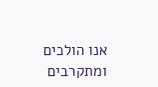אנו הולכים ומתקרבים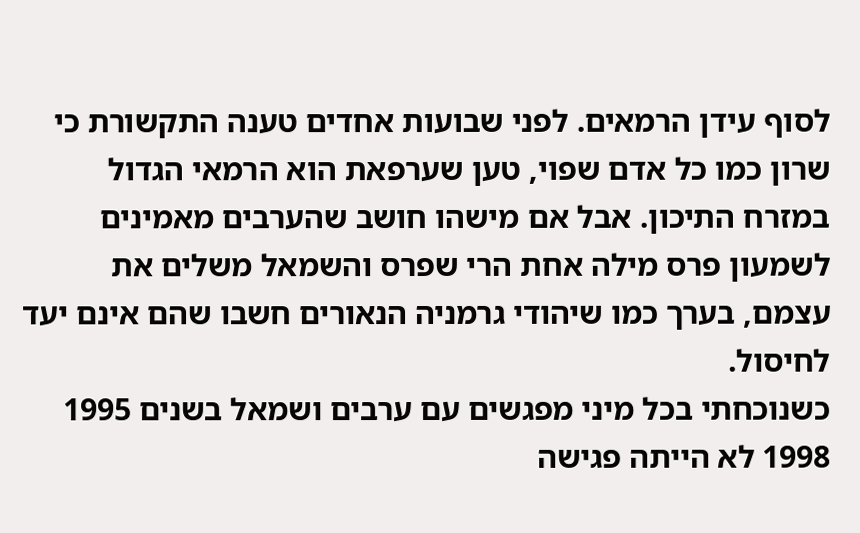לסוף עידן הרמאים. לפני שבועות אחדים טענה התקשורת כי שרון כמו כל אדם שפוי, טען שערפאת הוא הרמאי הגדול במזרח התיכון. אבל אם מישהו חושב שהערבים מאמינים לשמעון פרס מילה אחת הרי שפרס והשמאל משלים את עצמם, בערך כמו שיהודי גרמניה הנאורים חשבו שהם אינם יעד לחיסול.
כשנוכחתי בכל מיני מפגשים עם ערבים ושמאל בשנים 1995 1998 לא הייתה פגישה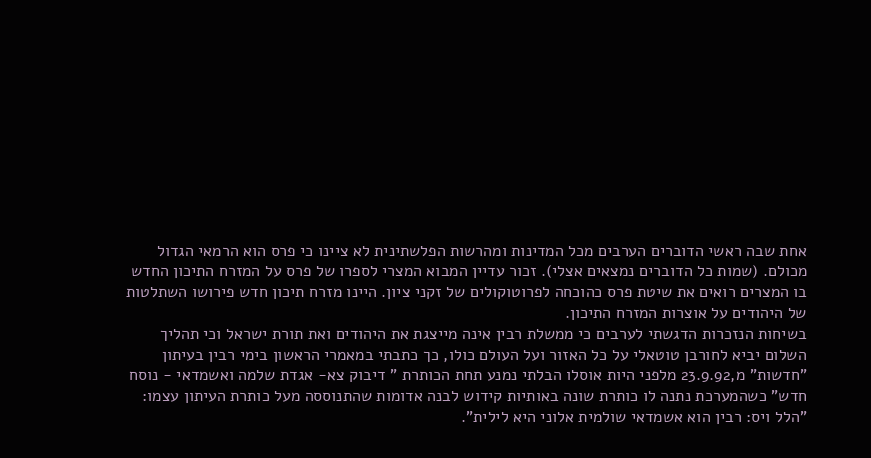אחת שבה ראשי הדוברים הערבים מכל המדינות ומהרשות הפלשתינית לא ציינו כי פרס הוא הרמאי הגדול מכולם. (שמות כל הדוברים נמצאים אצלי). זכור עדיין המבוא המצרי לספרו של פרס על המזרח התיכון החדש בו המצרים רואים את שיטת פרס כהוכחה לפרוטוקולים של זקני ציון. היינו מזרח תיכון חדש פירושו השתלטות של היהודים על אוצרות המזרח התיכון.
בשיחות הנזכרות הדגשתי לערבים כי ממשלת רבין אינה מייצגת את היהודים ואת תורת ישראל וכי תהליך השלום יביא לחורבן טוטאלי על כל האזור ועל העולם כולו, כך כתבתי במאמרי הראשון בימי רבין בעיתון "חדשות" מ,23.9.92 מלפני היות אוסלו הבלתי נמנע תחת הכותרת " דיבוק צא- אגדת שלמה ואשמדאי - נוסח חדש" כשהמערכת נתנה לו כותרת שונה באותיות קידוש לבנה אדומות שהתנוססה מעל כותרת העיתון עצמו: "הלל ויס: רבין הוא אשמדאי שולמית אלוני היא לילית".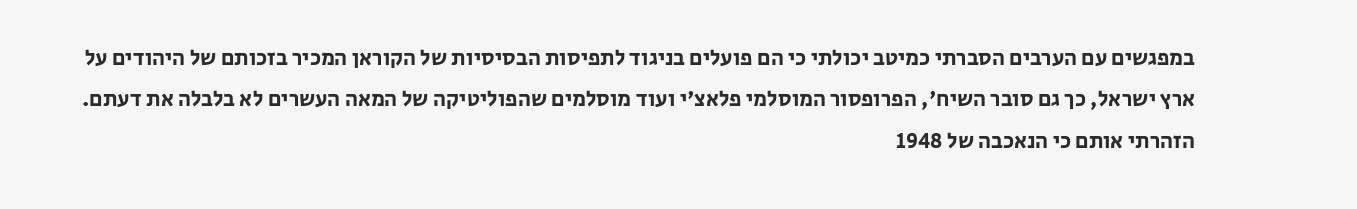במפגשים עם הערבים הסברתי כמיטב יכולתי כי הם פועלים בניגוד לתפיסות הבסיסיות של הקוראן המכיר בזכותם של היהודים על ארץ ישראל, כך גם סובר השיח', הפרופסור המוסלמי פלאצ'י ועוד מוסלמים שהפוליטיקה של המאה העשרים לא בלבלה את דעתם. הזהרתי אותם כי הנאכבה של 1948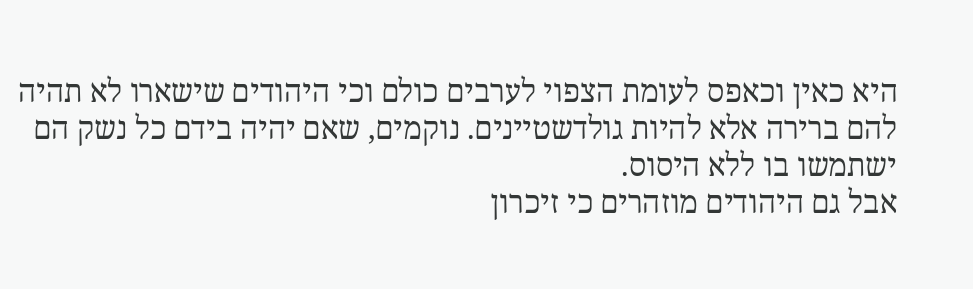היא כאין וכאפס לעומת הצפוי לערבים כולם וכי היהודים שישארו לא תהיה להם ברירה אלא להיות גולדשטיינים. נוקמים, שאם יהיה בידם כל נשק הם ישתמשו בו ללא היסוס.
אבל גם היהודים מוזהרים כי זיכרון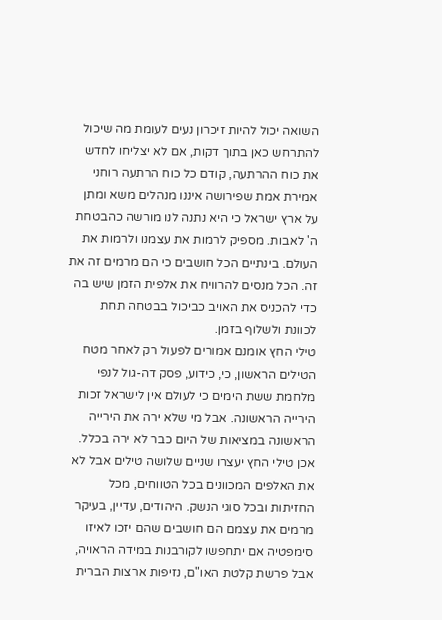השואה יכול להיות זיכרון נעים לעומת מה שיכול להתרחש כאן בתוך דקות, אם לא יצליחו לחדש את כוח ההרתעה, קודם כל כוח הרתעה רוחני אמירת אמת שפירושה איננו מנהלים משא ומתן על ארץ ישראל כי היא נתנה לנו מורשה כהבטחת ה' לאבות. מספיק לרמות את עצמנו ולרמות את העולם. בינתיים הכל חושבים כי הם מרמים זה את זה. הכל מנסים להרוויח את אלפית הזמן שיש בה כדי להכניס את האויב כביכול בבטחה תחת לכוונת ולשלוף בזמן.
טילי החץ אומנם אמורים לפעול רק לאחר מטח הטילים הראשון, כי, כידוע, פסק דה-גול לנפי מלחמת ששת הימים כי לעולם אין לישראל זכות הירייה הראשונה. אבל מי שלא ירה את הירייה הראשונה במציאות של היום כבר לא ירה בכלל. אכן טילי החץ יעצרו שניים שלושה טילים אבל לא את האלפים המכוונים בכל הטווחים, מכל החזיתות ובכל סוגי הנשק. היהודים, עדיין, בעיקר מרמים את עצמם הם חושבים שהם יזכו לאיזו סימפטיה אם יתחפשו לקורבנות במידה הראויה, אבל פרשת קלטת האו"ם, נזיפות ארצות הברית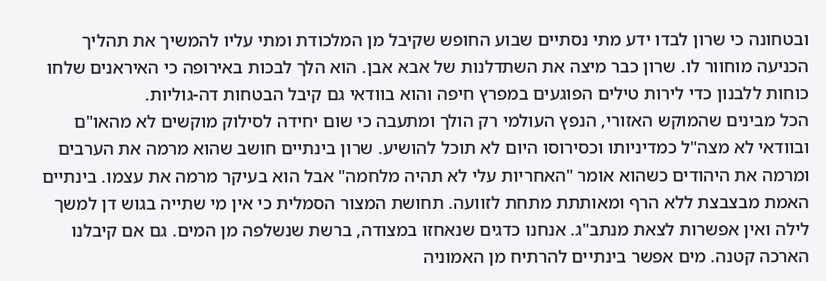ובטחונה כי שרון לבדו ידע מתי נסתיים שבוע החופש שקיבל מן המלכודת ומתי עליו להמשיך את תהליך הכניעה מוחוור לו. שרון כבר מיצה את השתדלנות של אבא אבן. הוא הלך לבכות באירופה כי האיראנים שלחו כוחות ללבנון כדי לירות טילים הפוגעים במפרץ חיפה והוא בוודאי גם קיבל הבטחות דה-גוליות.
הכל מבינים שהמוקש האזורי, הנפץ העולמי רק הולך ומתעבה כי שום יחידה לסילוק מוקשים לא מהאו"ם ובוודאי לא מצה"ל כמדיניותו וכסירוסו היום לא תוכל להושיע. שרון בינתיים חושב שהוא מרמה את הערבים ומרמה את היהודים כשהוא אומר "האחריות עלי לא תהיה מלחמה" אבל הוא בעיקר מרמה את עצמו. בינתיים האמת מבצבצת ללא הרף ומאותתת מתחת לזוועה. תחושת המצור הסמלית כי אין מי שתייה בגוש דן למשך לילה ואין אפשרות לצאת מנתב"ג. אנחנו כדגים שנאחזו במצודה, ברשת שנשלפה מן המים. גם אם קיבלנו הארכה קטנה. מים אפשר בינתיים להרתיח מן האמוניה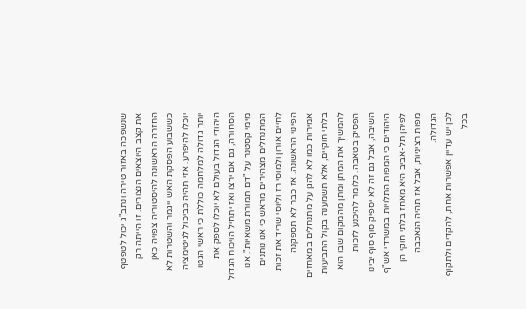שנשפכה באזור טירה ונתב"ג יכול לטפטף את קצב היוצאים הנצורים. זו הייתה רק החזרה הראשונה להיסטוריה צפויה כאן כששבוע הפסקת האש ייגמר והשטרות לא יוכלו להיפרע. אזי תהיה כביכול לגיטימציה יותר גדולה למלחמה כוללת כי ראשי הגטו היהודי הגדול בעולם לא יוכלו לספק את הסחורה, גם אם ירצו ואז יתחיל הויכוח הגדול מימי קסטנר על "דם תמורת משאיות". אנו המתנחלים מצהירים מראש כי אנו נותנים לחיים אורון ולמוסי רז וליוסי שריד את זכות הפינוי הראשונה. אז כבר לא תספקנה אמירות כמו לא להגן על מתנחלים במאחזים בלתי חוקיים, אלא תשמענה בקול התביעות להמשיך את המתן ומתן מהמקום שבו הוא הפסיק בטאבה. כלומר להיכנע לזכות השיבה, אבל גם זה לא יספיק סוף סוף יבינו היהודים כי המפות התלויות במשרדי אש"ף לפיהן תל-אביב היא מאחז בלתי חוקי הן מפות רציניות, אבל אז תהיה הנאכבה הגדולה.
לכן יש עדיין אפשרות אחת, להקדים ולתקוף בכל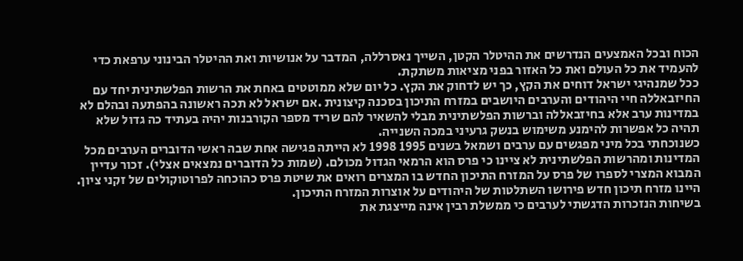הכוח ובכל האמצעים הנדרשים את ההיטלר הקטן, השייך נאסרללה, המדבר על אנושיות ואת ההיטלר הבינוני ערפאת כדי להעמיד את כל העולם ואת כל האזור בפני מציאות משתקת.
ככל שמנהיגי ישראל דוחים את הקץ, כך יש לדחוק את הקץ. כל יום שלא ממוטטים באחת את הרשות הפלשתינית יחד עם החיזבאללה חיי היהודים והערבים היושבים במזרח התיכון בסכנה קיצונית .אם ישראל לא תכה ראשונה בהפתעה ובהלם לא במדינות ערב אלא בחיזבאללה וברשות הפלשתינית מבלי להשאיר להם שריד מספר הקורבנות יהיה בעתיד כה גדול שלא תהיה כל אפשרות להימנע משימוש בנשק גרעיני במכה השנייה.
כשנוכחתי בכל מיני מפגשים עם ערבים ושמאל בשנים 1995 1998 לא הייתה פגישה אחת שבה ראשי הדוברים הערבים מכל המדינות ומהרשות הפלשתינית לא ציינו כי פרס הוא הרמאי הגדול מכולם. (שמות כל הדוברים נמצאים אצלי). זכור עדיין המבוא המצרי לספרו של פרס על המזרח התיכון החדש בו המצרים רואים את שיטת פרס כהוכחה לפרוטוקולים של זקני ציון. היינו מזרח תיכון חדש פירושו השתלטות של היהודים על אוצרות המזרח התיכון.
בשיחות הנזכרות הדגשתי לערבים כי ממשלת רבין אינה מייצגת את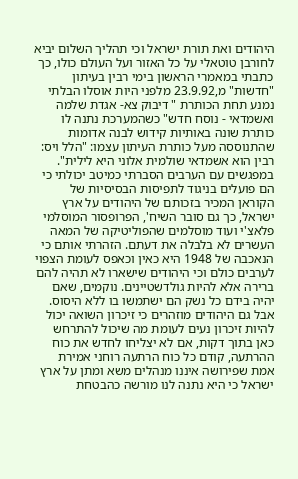היהודים ואת תורת ישראל וכי תהליך השלום יביא לחורבן טוטאלי על כל האזור ועל העולם כולו, כך כתבתי במאמרי הראשון בימי רבין בעיתון "חדשות" מ,23.9.92 מלפני היות אוסלו הבלתי נמנע תחת הכותרת " דיבוק צא- אגדת שלמה ואשמדאי - נוסח חדש" כשהמערכת נתנה לו כותרת שונה באותיות קידוש לבנה אדומות שהתנוססה מעל כותרת העיתון עצמו: "הלל ויס: רבין הוא אשמדאי שולמית אלוני היא לילית".
במפגשים עם הערבים הסברתי כמיטב יכולתי כי הם פועלים בניגוד לתפיסות הבסיסיות של הקוראן המכיר בזכותם של היהודים על ארץ ישראל, כך גם סובר השיח', הפרופסור המוסלמי פלאצ'י ועוד מוסלמים שהפוליטיקה של המאה העשרים לא בלבלה את דעתם. הזהרתי אותם כי הנאכבה של 1948 היא כאין וכאפס לעומת הצפוי לערבים כולם וכי היהודים שישארו לא תהיה להם ברירה אלא להיות גולדשטיינים. נוקמים, שאם יהיה בידם כל נשק הם ישתמשו בו ללא היסוס.
אבל גם היהודים מוזהרים כי זיכרון השואה יכול להיות זיכרון נעים לעומת מה שיכול להתרחש כאן בתוך דקות, אם לא יצליחו לחדש את כוח ההרתעה, קודם כל כוח הרתעה רוחני אמירת אמת שפירושה איננו מנהלים משא ומתן על ארץ ישראל כי היא נתנה לנו מורשה כהבטחת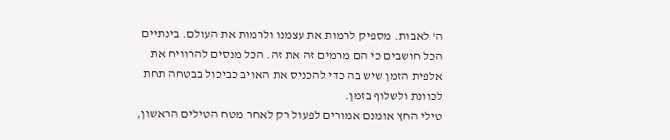ה' לאבות. מספיק לרמות את עצמנו ולרמות את העולם. בינתיים הכל חושבים כי הם מרמים זה את זה. הכל מנסים להרוויח את אלפית הזמן שיש בה כדי להכניס את האויב כביכול בבטחה תחת לכוונת ולשלוף בזמן.
טילי החץ אומנם אמורים לפעול רק לאחר מטח הטילים הראשון,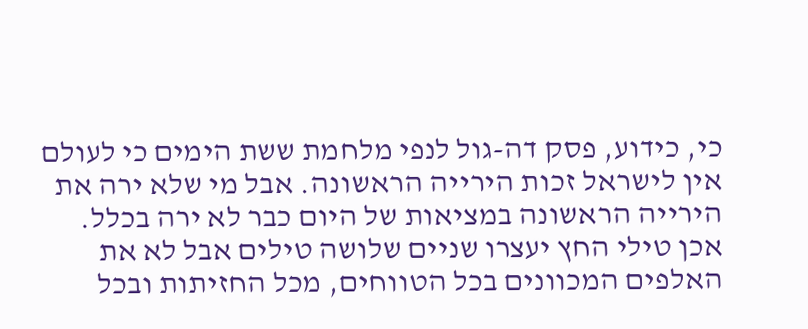כי, כידוע, פסק דה-גול לנפי מלחמת ששת הימים כי לעולם אין לישראל זכות הירייה הראשונה. אבל מי שלא ירה את הירייה הראשונה במציאות של היום כבר לא ירה בכלל. אכן טילי החץ יעצרו שניים שלושה טילים אבל לא את האלפים המכוונים בכל הטווחים, מכל החזיתות ובכל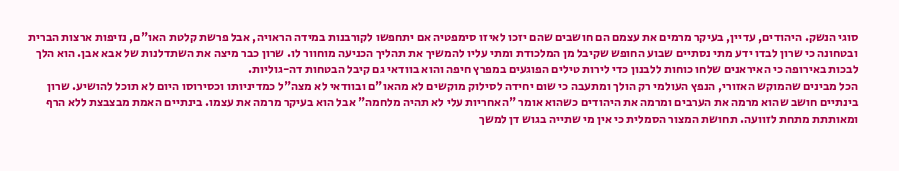סוגי הנשק. היהודים, עדיין, בעיקר מרמים את עצמם הם חושבים שהם יזכו לאיזו סימפטיה אם יתחפשו לקורבנות במידה הראויה, אבל פרשת קלטת האו"ם, נזיפות ארצות הברית ובטחונה כי שרון לבדו ידע מתי נסתיים שבוע החופש שקיבל מן המלכודת ומתי עליו להמשיך את תהליך הכניעה מוחוור לו. שרון כבר מיצה את השתדלנות של אבא אבן. הוא הלך לבכות באירופה כי האיראנים שלחו כוחות ללבנון כדי לירות טילים הפוגעים במפרץ חיפה והוא בוודאי גם קיבל הבטחות דה-גוליות.
הכל מבינים שהמוקש האזורי, הנפץ העולמי רק הולך ומתעבה כי שום יחידה לסילוק מוקשים לא מהאו"ם ובוודאי לא מצה"ל כמדיניותו וכסירוסו היום לא תוכל להושיע. שרון בינתיים חושב שהוא מרמה את הערבים ומרמה את היהודים כשהוא אומר "האחריות עלי לא תהיה מלחמה" אבל הוא בעיקר מרמה את עצמו. בינתיים האמת מבצבצת ללא הרף ומאותתת מתחת לזוועה. תחושת המצור הסמלית כי אין מי שתייה בגוש דן למשך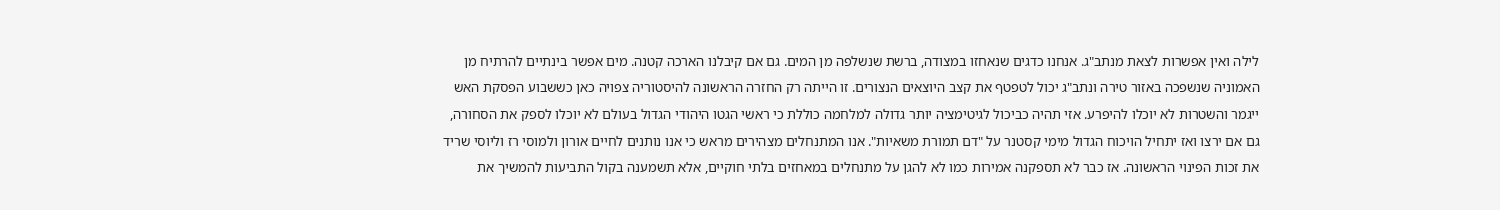לילה ואין אפשרות לצאת מנתב"ג. אנחנו כדגים שנאחזו במצודה, ברשת שנשלפה מן המים. גם אם קיבלנו הארכה קטנה. מים אפשר בינתיים להרתיח מן האמוניה שנשפכה באזור טירה ונתב"ג יכול לטפטף את קצב היוצאים הנצורים. זו הייתה רק החזרה הראשונה להיסטוריה צפויה כאן כששבוע הפסקת האש ייגמר והשטרות לא יוכלו להיפרע. אזי תהיה כביכול לגיטימציה יותר גדולה למלחמה כוללת כי ראשי הגטו היהודי הגדול בעולם לא יוכלו לספק את הסחורה, גם אם ירצו ואז יתחיל הויכוח הגדול מימי קסטנר על "דם תמורת משאיות". אנו המתנחלים מצהירים מראש כי אנו נותנים לחיים אורון ולמוסי רז וליוסי שריד את זכות הפינוי הראשונה. אז כבר לא תספקנה אמירות כמו לא להגן על מתנחלים במאחזים בלתי חוקיים, אלא תשמענה בקול התביעות להמשיך את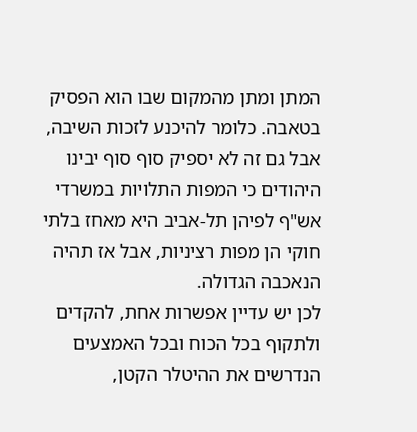המתן ומתן מהמקום שבו הוא הפסיק בטאבה. כלומר להיכנע לזכות השיבה, אבל גם זה לא יספיק סוף סוף יבינו היהודים כי המפות התלויות במשרדי אש"ף לפיהן תל-אביב היא מאחז בלתי חוקי הן מפות רציניות, אבל אז תהיה הנאכבה הגדולה.
לכן יש עדיין אפשרות אחת, להקדים ולתקוף בכל הכוח ובכל האמצעים הנדרשים את ההיטלר הקטן,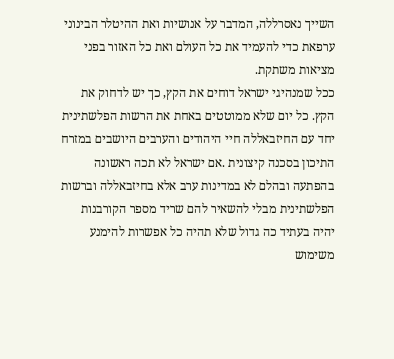השייך נאסרללה, המדבר על אנושיות ואת ההיטלר הבינוני ערפאת כדי להעמיד את כל העולם ואת כל האזור בפני מציאות משתקת.
ככל שמנהיגי ישראל דוחים את הקץ, כך יש לדחוק את הקץ. כל יום שלא ממוטטים באחת את הרשות הפלשתינית יחד עם החיזבאללה חיי היהודים והערבים היושבים במזרח התיכון בסכנה קיצונית .אם ישראל לא תכה ראשונה בהפתעה ובהלם לא במדינות ערב אלא בחיזבאללה וברשות הפלשתינית מבלי להשאיר להם שריד מספר הקורבנות יהיה בעתיד כה גדול שלא תהיה כל אפשרות להימנע משימוש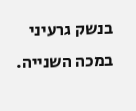בנשק גרעיני במכה השנייה.